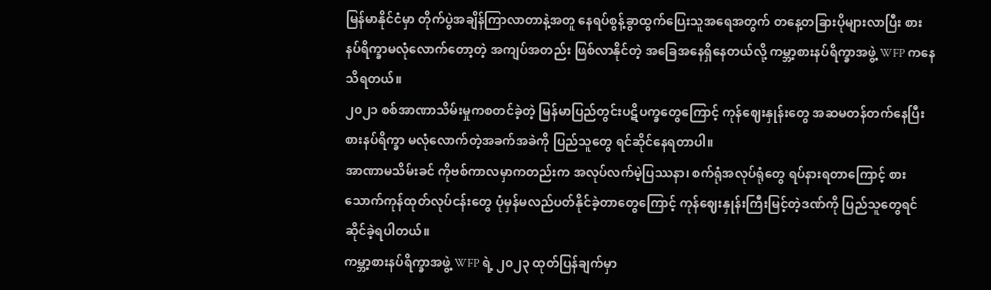မြန်မာနိုင်ငံမှာ တိုက်ပွဲအချိန်ကြာလာတာနဲ့အတူ နေရပ်စွန့်ခွာထွက်ပြေးသူအရေအတွက် တနေ့တခြားပိုများလာပြီး စားနပ်ရိက္ခာမလုံလောက်တော့တဲ့ အကျပ်အတည်း ဖြစ်လာနိုင်တဲ့ အခြေအနေရှိနေတယ်လို့ ကမ္ဘာ့စားနပ်ရိက္ခာအဖွဲ့ WFP ကနေသိရတယ်။
၂၀၂၁ စစ်အာဏာသိမ်းမှုကစတင်ခဲ့တဲ့ မြန်မာပြည်တွင်းပဋိပက္ခတွေကြောင့် ကုန်ဈေးနှုန်းတွေ အဆမတန်တက်နေပြီး စားနပ်ရိက္ခာ မလုံလောက်တဲ့အခက်အခဲကို ပြည်သူတွေ ရင်ဆိုင်နေရတာပါ။
အာဏာမသိမ်းခင် ကိုဗစ်ကာလမှာကတည်းက အလုပ်လက်မဲ့ပြဿနာ၊ စက်ရုံအလုပ်ရုံတွေ ရပ်နားရတာကြောင့် စားသောက်ကုန်ထုတ်လုပ်ငန်းတွေ ပုံမှန်မလည်ပတ်နိုင်ခဲ့တာတွေကြောင့် ကုန်ဈေးနှုန်းကြီးမြင့်တဲ့ဒဏ်ကို ပြည်သူတွေရင်ဆိုင်ခဲ့ရပါတယ်။
ကမ္ဘာ့စားနပ်ရိက္ခာအဖွဲ့ WFP ရဲ့ ၂၀၂၃ ထုတ်ပြန်ချက်မှာ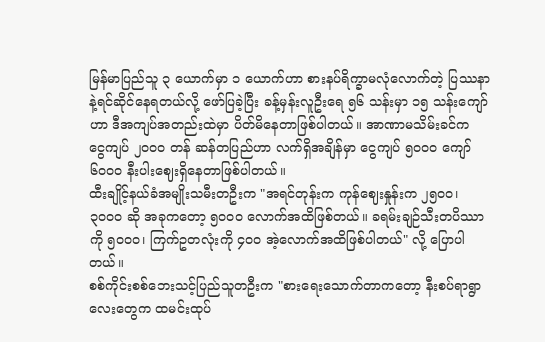မြန်မာပြည်သူ ၃ ယောက်မှာ ၁ ယောက်ဟာ စားနပ်ရိက္ခာမလုံလောက်တဲ့ ပြဿနာနဲ့ရင်ဆိုင်နေရတယ်လို့ ဖော်ပြခဲ့ပြီး ခန့်မှန်းလူဦးရေ ၅၆ သန်းမှာ ၁၅ သန်းကျော်ဟာ ဒီအကျပ်အတည်းထဲမှာ ပိတ်မိနေတာဖြစ်ပါတယ်။ အာဏာမသိမ်းခင်က ငွေကျပ် ၂၀၀၀ တန် ဆန်တပြည်ဟာ လက်ရှိအချိန်မှာ ငွေကျပ် ၅၀၀၀ ကျော် ၆၀၀၀ နီးပါးဈေးရှိနေတာဖြစ်ပါတယ်။
ထီးချိုင့်နယ်ခံအမျိုးသမီးတဦးက "အရင်တုန်းက ကုန်ဈေးနှုန်းက ၂၅၀၀၊ ၃၀၀၀ ဆို အခုကတော့ ၅၀၀၀ လောက်အထိဖြစ်တယ်။ ခရမ်းချဉ်သီးတပိဿာကို ၅၀၀၀၊ ကြက်ဥတလုံးကို ၄၀၀ အဲ့လောက်အထိဖြစ်ပါတယ်" လို့ ပြောပါတယ်။
စစ်ကိုင်းစစ်ဘေးသင့်ပြည်သူတဦးက "စားရေးသောက်တာကတော့ နီးစပ်ရာရွာလေးတွေက ထမင်းထုပ်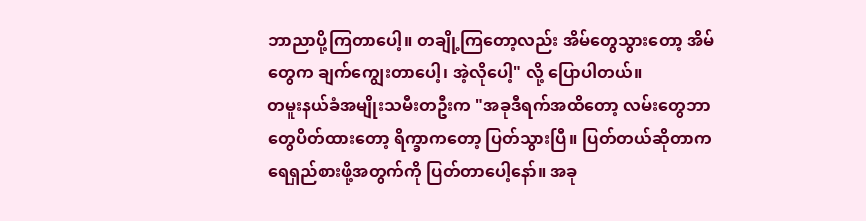ဘာညာပို့ကြတာပေါ့။ တချို့ကြတော့လည်း အိမ်တွေသွားတော့ အိမ်တွေက ချက်ကျွေးတာပေါ့၊ အဲ့လိုပေါ့" လို့ ပြောပါတယ်။
တမူးနယ်ခံအမျိုးသမီးတဦးက "အခုဒီရက်အထိတော့ လမ်းတွေဘာတွေပိတ်ထားတော့ ရိက္ခာကတော့ ပြတ်သွားပြီ။ ပြတ်တယ်ဆိုတာက ရေရှည်စားဖို့အတွက်ကို ပြတ်တာပေါ့နော်။ အခု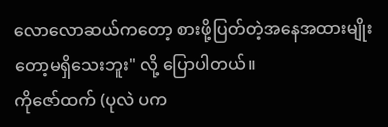လောလောဆယ်ကတော့ စားဖို့ပြတ်တဲ့အနေအထားမျိုးတော့မရှိသေးဘူး" လို့ ပြောပါတယ်။
ကိုဇော်ထက် (ပုလဲ ပက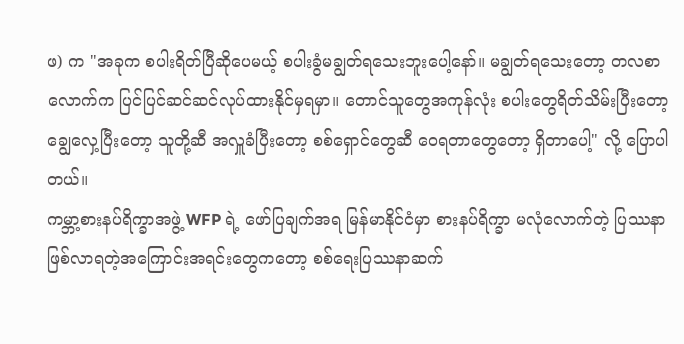ဖ) က "အခုက စပါးရိတ်ပြီဆိုပေမယ့် စပါးခွံမချွတ်ရသေးဘူးပေါ့နော်။ မချွတ်ရသေးတော့ တလစာလောက်က ပြင်ပြင်ဆင်ဆင်လုပ်ထားနိုင်မှရမှာ။ တောင်သူတွေအကုန်လုံး စပါးတွေရိတ်သိမ်းပြီးတော့ ချွေလှေ့ပြီးတော့ သူတို့ဆီ အလှူခံပြီးတော့ စစ်ရှောင်တွေဆီ ဝေရတာတွေတော့ ရှိတာပေါ့" လို့ ပြောပါတယ်။
ကမ္ဘာ့စားနပ်ရိက္ခာအဖွဲ့ WFP ရဲ့ ဖော်ပြချက်အရ မြန်မာနိုင်ငံမှာ စားနပ်ရိက္ခာ မလုံလောက်တဲ့ ပြဿနာ ဖြစ်လာရတဲ့အကြောင်းအရင်းတွေကတော့ စစ်ရေးပြဿနာဆက်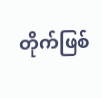တိုက်ဖြစ်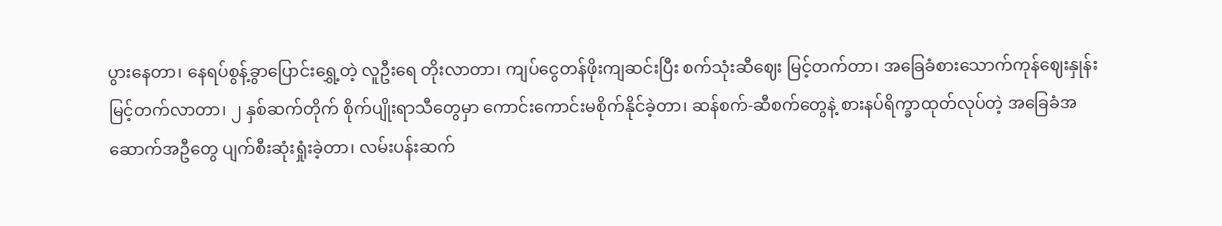ပွားနေတာ၊ နေရပ်စွန့်ခွာပြောင်းရွှေ့တဲ့ လူဦးရေ တိုးလာတာ၊ ကျပ်ငွေတန်ဖိုးကျဆင်းပြီး စက်သုံးဆီဈေး မြင့်တက်တာ၊ အခြေခံစားသောက်ကုန်ဈေးနှုန်း မြင့်တက်လာတာ၊ ၂ နှစ်ဆက်တိုက် စိုက်ပျိုးရာသီတွေမှာ ကောင်းကောင်းမစိုက်နိုင်ခဲ့တာ၊ ဆန်စက်-ဆီစက်တွေနဲ့ စားနပ်ရိက္ခာထုတ်လုပ်တဲ့ အခြေခံအဆောက်အဦတွေ ပျက်စီးဆုံးရှုံးခဲ့တာ၊ လမ်းပန်းဆက်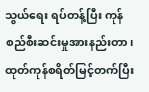သွယ်ရေး ရပ်တန့်ပြီး ကုန်စည်စီးဆင်းမှုအားနည်းတာ၊ ထုတ်ကုန်စရိတ်မြင့်တက်ပြီး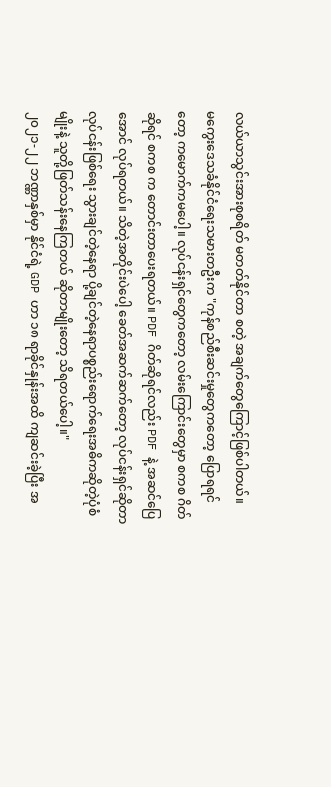လယ်ယာသွင်းအားစုစရိတ် မတတ်နိုင်တာ စတဲ့ အချက်တွေကြောင့်ဖြစ်ပါတယ်။
မကွေးဒေသခံနိုင်ငံရေးသမားတဦးက "ကုန်စည်စီးဆင်းမှုတွေကတော့ ပြောရရင်တော့ ကမောက်ကမပေါ့။ လုပ်ငန်းရှင်တွေကတော့ လမ်းကြောင်းတွေမှာ စကစ ဂိတ်ဆိုရင် စကစ က တောင်းတာပေးရတယ်။ PDF ဂိတ်ဆိုရင်လည်း PDF နဲ့ အဆင်ပြေအောင် လုပ်ရတယ်။ သိတဲ့အတိုင်းပဲပေါ့ ခေတ်အဆက်ဆက်တော့ လုပ်ငန်းရှင်ဆိုတာ လုပ်ငန်းဖြစ်ရေး သွားချင်တဲ့နေရာ ပို့ချင်တဲ့နေရာပစ္စည်းရောက်ရေးအဓိကဆိုတဲ့ပုံစံမျိုးနဲ့ သူတို့ဖြတ်သန်းနေကြတယ် ဆိုတာမျိုးတော့ သိရတယ်ပေါ့။"
၂၀၂၁-၂၂ ဘဏ္ဏာနှစ်မှာ နိုင်ငံရဲ့ GDP ဟာ ၁၈ ရာခိုင်နှုန်းအထိ ကျဆင်းခဲ့ပြီး အ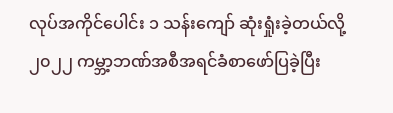လုပ်အကိုင်ပေါင်း ၁ သန်းကျော် ဆုံးရှုံးခဲ့တယ်လို့ ၂၀၂၂ ကမ္ဘာ့ဘဏ်အစီအရင်ခံစာဖော်ပြခဲ့ပြီး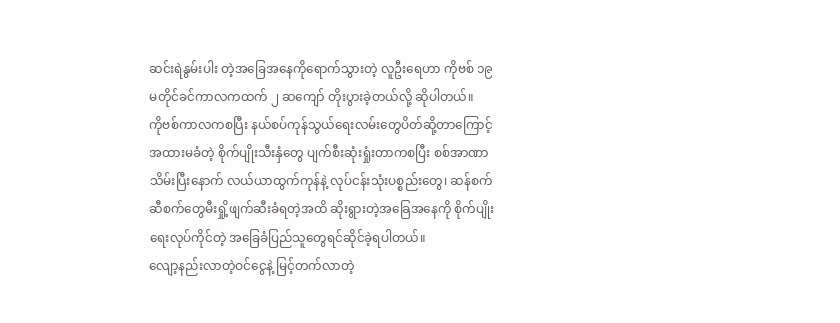ဆင်းရဲနွမ်းပါး တဲ့အခြေအနေကိုရောက်သွားတဲ့ လူဦးရေဟာ ကိုဗစ် ၁၉ မတိုင်ခင်ကာလကထက် ၂ ဆကျော် တိုးပွားခဲ့တယ်လို့ ဆိုပါတယ်။
ကိုဗစ်ကာလကစပြီး နယ်စပ်ကုန်သွယ်ရေးလမ်းတွေပိတ်ဆို့တာကြောင့် အထားမခံတဲ့ စိုက်ပျိုးသီးနှံတွေ ပျက်စီးဆုံးရှုံးတာကစပြီး စစ်အာဏာသိမ်းပြီးနောက် လယ်ယာထွက်ကုန်နဲ့ လုပ်ငန်းသုံးပစ္စည်းတွေ၊ ဆန်စက်ဆီစက်တွေမီးရှို့ဖျက်ဆီးခံရတဲ့အထိ ဆိုးရွားတဲ့အခြေအနေကို စိုက်ပျိုးရေးလုပ်ကိုင်တဲ့ အခြေခံပြည်သူတွေရင်ဆိုင်ခဲ့ရပါတယ်။
လျော့နည်းလာတဲ့ဝင်ငွေနဲ့ မြင့်တက်လာတဲ့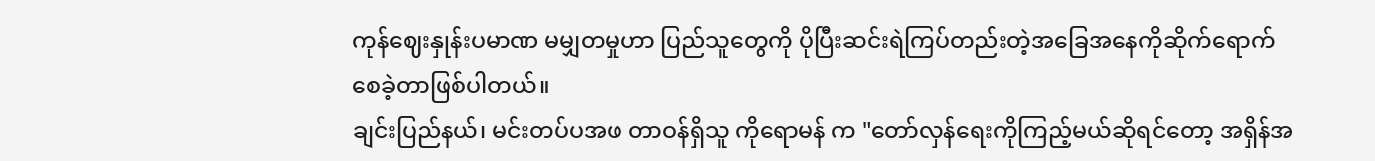ကုန်ဈေးနှုန်းပမာဏ မမျှတမှုဟာ ပြည်သူတွေကို ပိုပြီးဆင်းရဲကြပ်တည်းတဲ့အခြေအနေကိုဆိုက်ရောက်စေခဲ့တာဖြစ်ပါတယ်။
ချင်းပြည်နယ်၊ မင်းတပ်ပအဖ တာဝန်ရှိသူ ကိုရောမန် က "တော်လှန်ရေးကိုကြည့်မယ်ဆိုရင်တော့ အရှိန်အ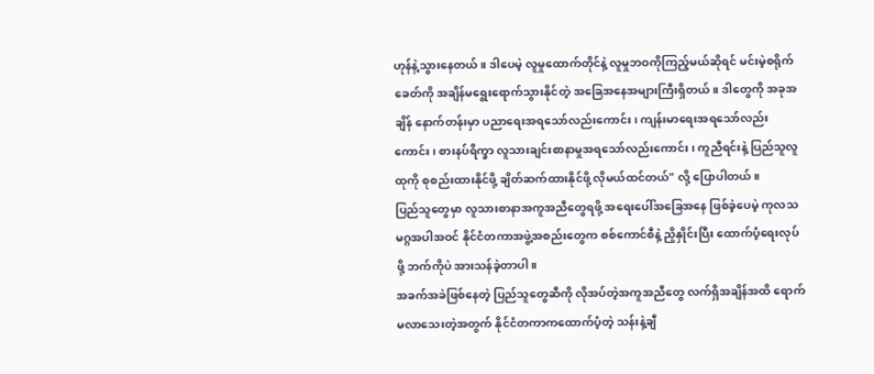ဟုန်နဲ့သွားနေတယ်။ ဒါပေမဲ့ လူမှုထောက်တိုင်နဲ့ လူမှုဘဝကိုကြည့်မယ်ဆိုရင် မင်းမဲ့စရိုက် ခေတ်ကို အချိန်မရွေးရောက်သွားနိုင်တဲ့ အခြေအနေအများကြီးရှိတယ်။ ဒါတွေကို အခုအချိန် နောက်တန်းမှာ ပညာရေးအရသော်လည်းကောင်း၊ ကျန်းမာရေးအရသော်လည်းကောင်း၊ စားနပ်ရိက္ခာ လူသားချင်းစာနာမှုအရသော်လည်းကောင်း၊ ကူညီရင်းနဲ့ ပြည်သူလူထုကို စုစည်းထားနိုင်ဖို့ ချိတ်ဆက်ထားနိုင်ဖို့ လိုမယ်ထင်တယ်" လို့ ပြောပါတယ်။
ပြည်သူတွေမှာ လူသားစာနာအကူအညီတွေရဖို့ အရေးပေါ်အခြေအနေ ဖြစ်ခဲ့ပေမဲ့ ကုလသမဂ္ဂအပါအဝင် နိုင်ငံတကာအဖွဲ့အစည်းတွေက စစ်ကောင်စီနဲ့ ညှိနှိုင်းပြီး ထောက်ပံ့ရေးလုပ်ဖို့ ဘက်ကိုပဲ အားသန်ခဲ့တာပါ။
အခက်အခဲဖြစ်နေတဲ့ ပြည်သူတွေဆီကို လိုအပ်တဲ့အကူအညီတွေ လက်ရှိအချိန်အထိ ရောက်မလာသေးတဲ့အတွက် နိုင်ငံတကာကထောက်ပံ့တဲ့ သန်းနဲ့ချီ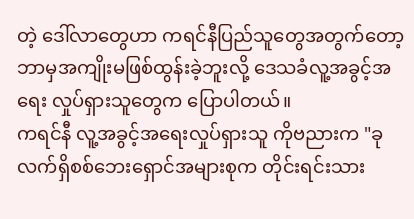တဲ့ ဒေါ်လာတွေဟာ ကရင်နီပြည်သူတွေအတွက်တော့ ဘာမှအကျိုးမဖြစ်ထွန်းခဲ့ဘူးလို့ ဒေသခံလူ့အခွင့်အရေး လှုပ်ရှားသူတွေက ပြောပါတယ်။
ကရင်နီ လူ့အခွင့်အရေးလှုပ်ရှားသူ ကိုဗညားက "ခုလက်ရှိစစ်ဘေးရှောင်အများစုက တိုင်းရင်းသား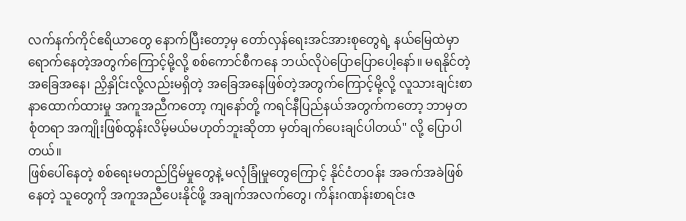လက်နက်ကိုင်ဧရိယာတွေ နောက်ပြီးတော့မှ တော်လှန်ရေးအင်အားစုတွေရဲ့ နယ်မြေထဲမှာ ရောက်နေတဲ့အတွက်ကြောင့်မို့လို့ စစ်ကောင်စီကနေ ဘယ်လိုပဲပြောပြောပေါ့နော်။ မရနိုင်တဲ့ အခြေအနေ၊ ညှိနှိုင်းလို့လည်းမရှိတဲ့ အခြေအနေဖြစ်တဲ့အတွက်ကြောင့်မို့လို့ လူသားချင်းစာနာထောက်ထားမှု အကူအညီကတော့ ကျနော်တို့ ကရင်နီပြည်နယ်အတွက်ကတော့ ဘာမှတစုံတရာ အကျိုးဖြစ်ထွန်းလိမ့်မယ်မဟုတ်ဘူးဆိုတာ မှတ်ချက်ပေးချင်ပါတယ်" လို့ ပြောပါတယ်။
ဖြစ်ပေါ်နေတဲ့ စစ်ရေးမတည်ငြိမ်မှုတွေနဲ့ မလုံခြုံမှုတွေကြောင့် နိုင်ငံတဝန်း အခက်အခဲဖြစ်နေတဲ့ သူတွေကို အကူအညီပေးနိုင်ဖို့ အချက်အလက်တွေ၊ ကိန်းဂဏန်းစာရင်းဇ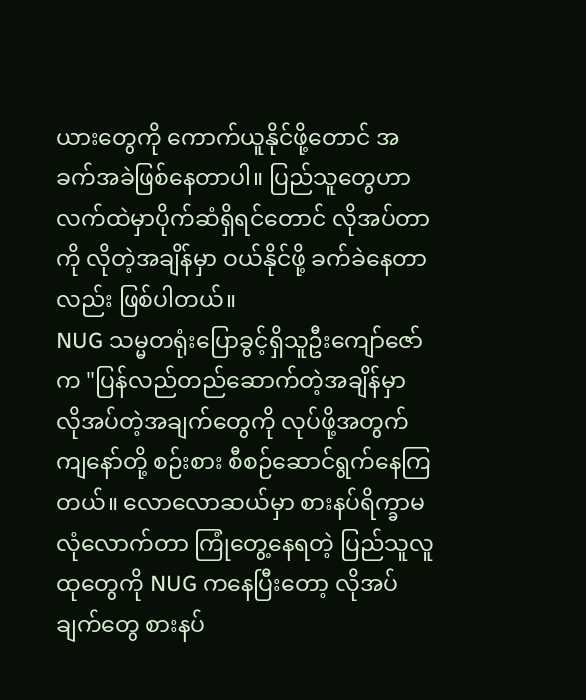ယားတွေကို ကောက်ယူနိုင်ဖို့တောင် အခက်အခဲဖြစ်နေတာပါ။ ပြည်သူတွေဟာ လက်ထဲမှာပိုက်ဆံရှိရင်တောင် လိုအပ်တာကို လိုတဲ့အချိန်မှာ ဝယ်နိုင်ဖို့ ခက်ခဲနေတာလည်း ဖြစ်ပါတယ်။
NUG သမ္မတရုံးပြောခွင့်ရှိသူဦးကျော်ဇော်က "ပြန်လည်တည်ဆောက်တဲ့အချိန်မှာ လိုအပ်တဲ့အချက်တွေကို လုပ်ဖို့အတွက် ကျနော်တို့ စဉ်းစား စီစဉ်ဆောင်ရွက်နေကြတယ်။ လောလောဆယ်မှာ စားနပ်ရိက္ခာမလုံလောက်တာ ကြုံတွေ့နေရတဲ့ ပြည်သူလူထုတွေကို NUG ကနေပြီးတော့ လိုအပ်ချက်တွေ စားနပ်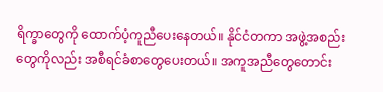ရိက္ခာတွေကို ထောက်ပံ့ကူညီပေးနေတယ်။ နိုင်ငံတကာ အဖွဲ့အစည်းတွေကိုလည်း အစီရင်ခံစာတွေပေးတယ်။ အကူအညီတွေတောင်း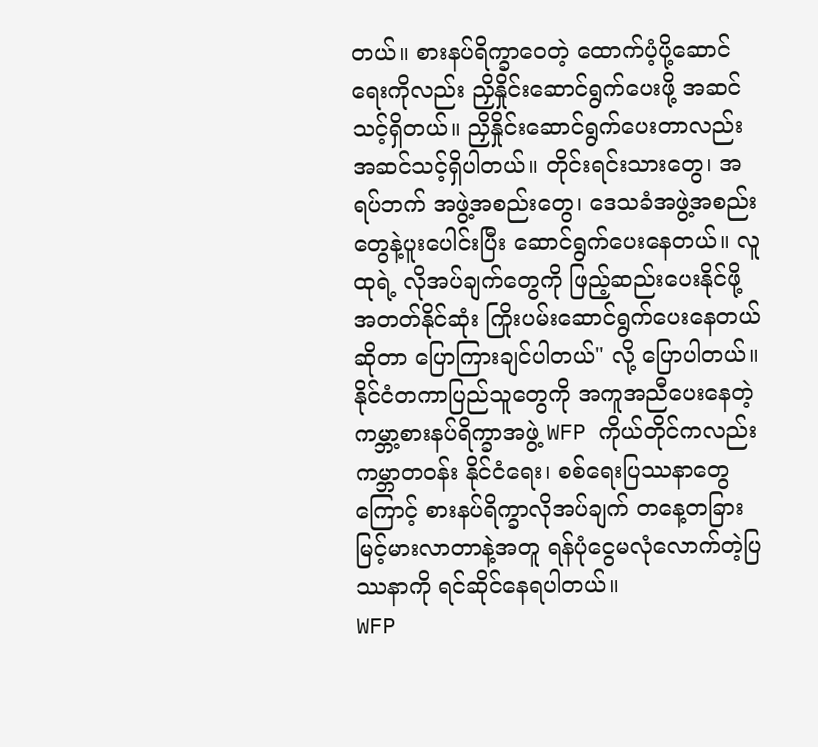တယ်။ စားနပ်ရိက္ခာဝေတဲ့ ထောက်ပံ့ပို့ဆောင်ရေးကိုလည်း ညှိနှိုင်းဆောင်ရွက်ပေးဖို့ အဆင်သင့်ရှိတယ်။ ညှိနှိုင်းဆောင်ရွက်ပေးတာလည်း အဆင်သင့်ရှိပါတယ်။ တိုင်းရင်းသားတွေ၊ အရပ်ဘက် အဖွဲ့အစည်းတွေ၊ ဒေသခံအဖွဲ့အစည်းတွေနဲ့ပူးပေါင်းပြီး ဆောင်ရွက်ပေးနေတယ်။ လူထုရဲ့ လိုအပ်ချက်တွေကို ဖြည့်ဆည်းပေးနိုင်ဖို့ အတတ်နိုင်ဆုံး ကြိုးပမ်းဆောင်ရွက်ပေးနေတယ်ဆိုတာ ပြောကြားချင်ပါတယ်" လို့ ပြောပါတယ်။
နိုင်ငံတကာပြည်သူတွေကို အကူအညီပေးနေတဲ့ ကမ္ဘာ့စားနပ်ရိက္ခာအဖွဲ့ WFP ကိုယ်တိုင်ကလည်း ကမ္ဘာတဝန်း နိုင်ငံရေး၊ စစ်ရေးပြဿနာတွေကြောင့် စားနပ်ရိက္ခာလိုအပ်ချက် တနေ့တခြားမြင့်မားလာတာနဲ့အတူ ရန်ပုံငွေမလုံလောက်တဲ့ပြဿနာကို ရင်ဆိုင်နေရပါတယ်။
WFP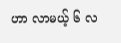ဟာ လာမယ့် ၆ လ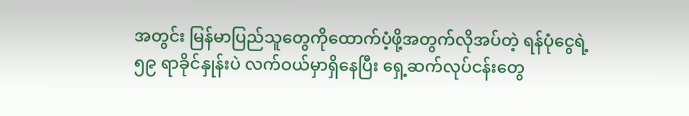အတွင်း မြန်မာပြည်သူတွေကိုထောက်ပံ့ဖို့အတွက်လိုအပ်တဲ့ ရန်ပုံငွေရဲ့ ၅၉ ရာခိုင်နှုန်းပဲ လက်ဝယ်မှာရှိနေပြီး ရှေ့ဆက်လုပ်ငန်းတွေ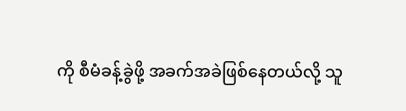ကို စီမံခန့်ခွဲဖို့ အခက်အခဲဖြစ်နေတယ်လို့ သူ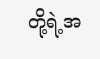တို့ရဲ့အ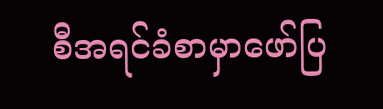စီအရင်ခံစာမှာဖော်ပြ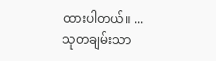ထားပါတယ်။ ...
သုတချမ်းသာ